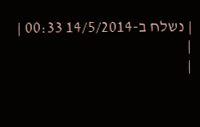| נשלח ב-14/5/2014 00:33 |
|
|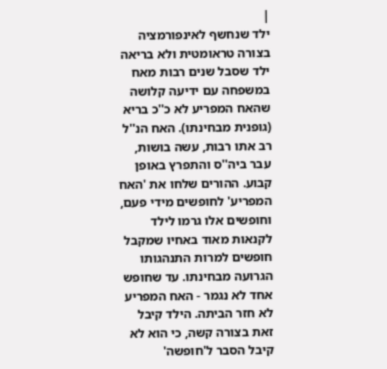|
ילד שנחשף לאינפורמציה בצורה טראומטית ולא בריאה
ילד שסבל שנים רבות מאח במשפחה עם ידיעה קלושה שהאח המפריע לא כ''כ בריא (גופנית מבחינתו). האח הנ''ל רב אתו רבות, עשה בושות, עבר ביה''ס והתפרץ באופן קבוע. ההורים שלחו את 'האח המפריע' לחופשים מידי פעם, וחופשים אלו גרמו לילד לקנאות מאוד באחיו שמקבל חופשים למרות התנהגותו הגרועה מבחינתו. עד שחופש אחד לא נגמר - האח המפריע לא חזר הביתה. הילד קיבל זאת בצורה קשה, כי הוא לא קיבל הסבר ל'חופשה'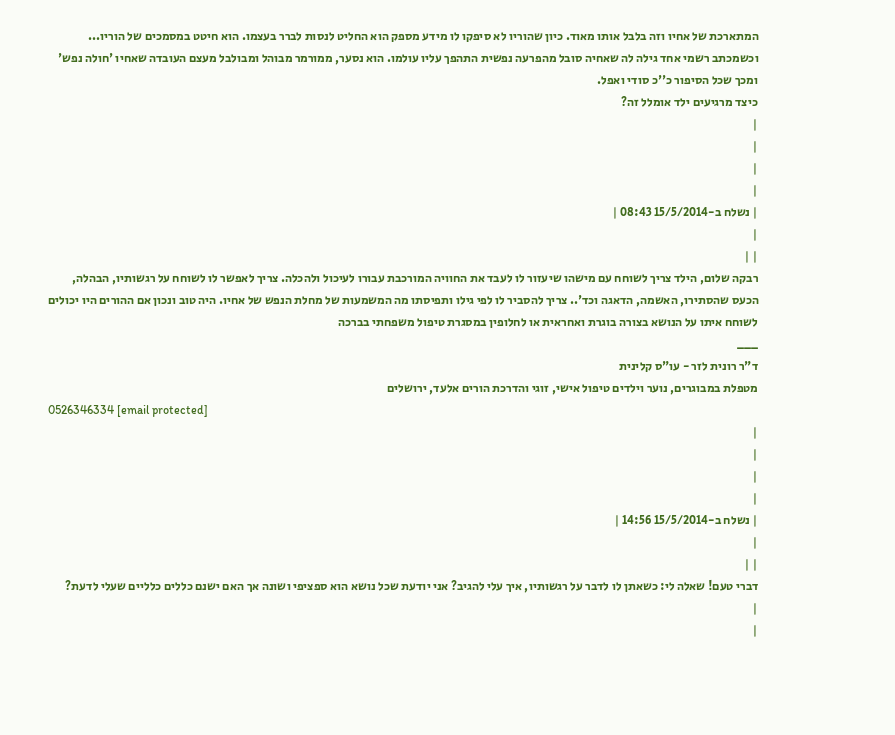המתארכת של אחיו וזה בלבל אותו מאוד. כיון שהוריו לא סיפקו לו מידע מספק הוא החליט לנסות לברר בעצמו. הוא חיטט במסמכים של הוריו... וכשמכתב רשמי אחד גילה לה שאחיה סובל מהפרעה נפשית התהפך עליו עולמו. הוא נסער, ממורמר מבוהל ומבולבל מעצם העובדה שאחיו 'חולה נפש' ומכך שכל הסיפור כ''כ סודי ואפל.
כיצד מרגיעים ילד אומלל זה?
|
|
|
|
| נשלח ב-15/5/2014 08:43 |
|
| |
רבקה שלום, הילד צריך לשוחח עם מישהו שיעזור לו לעבד את החוויה המורכבת עבורו לעיכול ולהכלה. צריך לאפשר לו לשוחח על רגשותיו, הבהלה, הכעס שהסתירו, האשמה, הדאגה וכד'.. צריך להסביר לו לפי גילו ותפיסתו מה המשמעות של מחלת הנפש של אחיו. היה טוב ונכון אם ההורים היו יכולים לשוחח איתו על הנושא בצורה בוגרת ואחראית או לחלופין במסגרת טיפול משפחתי בברכה
___
ד"ר רונית לזר - עו"ס קלינית
מטפלת במבוגרים, נוער וילדים טיפול אישי, זוגי והדרכת הורים אלעד, ירושלים
0526346334 [email protected]
|
|
|
|
| נשלח ב-15/5/2014 14:56 |
|
| |
דברי טעם! שאלה לי: כשאתן לו לדבר על רגשותיו, איך עלי להגיב? אני יודעת שכל נושא הוא ספציפי ושונה אך האם ישנם כללים כלליים שעלי לדעת?
|
|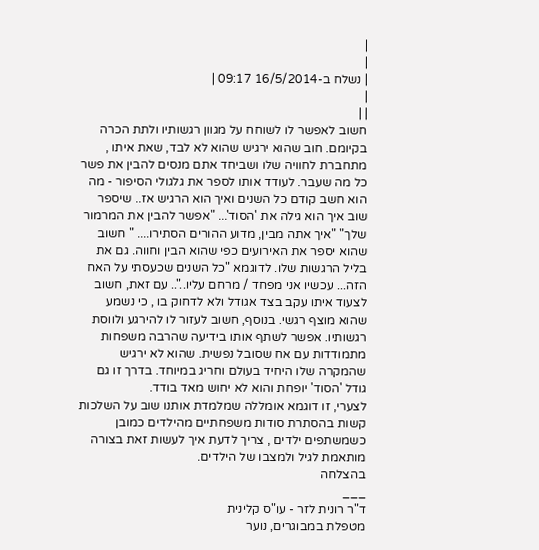|
|
| נשלח ב-16/5/2014 09:17 |
|
| |
חשוב לאפשר לו לשוחח על מגוון רגשותיו ולתת הכרה בקיומם. חוב שהוא ירגיש שהוא לא לבד, שאת איתו , מתחברת לחוויה שלו ושביחד אתם מנסים להבין את פשר כל מה שעבר. לעודד אותו לספר את גלגולי הסיפור - מה הוא חשב קודם כל השנים ואיך הוא הרגיש אז.. שיספר שוב איך הוא גילה את 'הסוד'... "אפשר להבין את המרמור שלך" "איך אתה מבין, מדוע ההורים הסתירו.... " חשוב שהוא יספר את האירועים כפי שהוא הבין וחווה. גם את בליל הרגשות שלו. לדוגמא "כל השנים שכעסתי על האח הזה... עכשיו אני מפחד / מרחם עליו..".. עם זאת, חשוב לצעוד איתו עקב בצד אגודל ולא לדחוק בו , כי נשמע שהוא מוצף רגשי. בנוסף, חשוב לעזור לו להירגע ולווסת רגשותיו. אפשר לשתף אותו בידיעה שהרבה משפחות מתמודדות עם אח שסובל נפשית. שהוא לא ירגיש שהמקרה שלו היחיד בעולם וחריג במיוחד. בדרך זו גם גודל 'הסוד' יופחת והוא לא יחוש מאד בודד.
לצערי, זו דוגמא אומללה שמלמדת אותנו שוב על השלכות קשות בהסתרת סודות משפחתיים מהילדים כמובן כשמשתפים ילדים , צריך לדעת איך לעשות זאת בצורה מותאמת לגיל ולמצבו של הילדים.
בהצלחה
___
ד"ר רונית לזר - עו"ס קלינית
מטפלת במבוגרים, נוער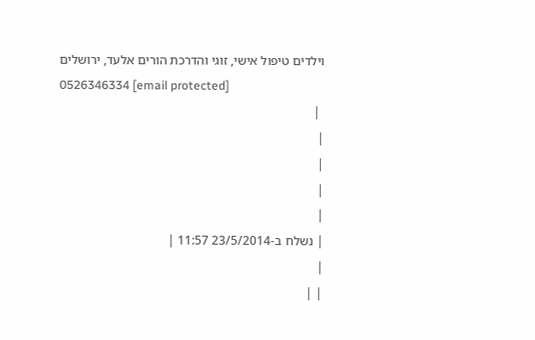וילדים טיפול אישי, זוגי והדרכת הורים אלעד, ירושלים
0526346334 [email protected]
 |
|
|
|
|
| נשלח ב-23/5/2014 11:57 |
|
| |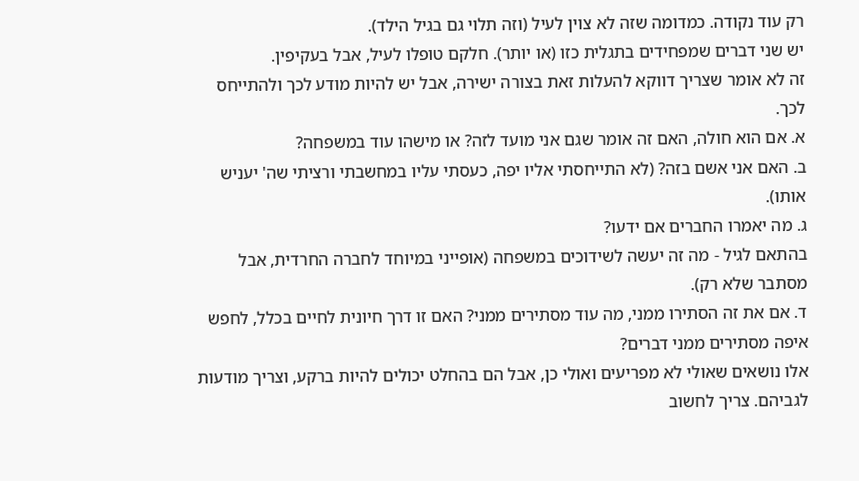רק עוד נקודה. כמדומה שזה לא צוין לעיל (וזה תלוי גם בגיל הילד).
יש שני דברים שמפחידים בתגלית כזו (או יותר). חלקם טופלו לעיל, אבל בעקיפין.
זה לא אומר שצריך דווקא להעלות זאת בצורה ישירה, אבל יש להיות מודע לכך ולהתייחס לכך.
א. אם הוא חולה, האם זה אומר שגם אני מועד לזה? או מישהו עוד במשפחה?
ב. האם אני אשם בזה? (לא התייחסתי אליו יפה, כעסתי עליו במחשבתי ורציתי שה' יעניש אותו).
ג. מה יאמרו החברים אם ידעו?
בהתאם לגיל - מה זה יעשה לשידוכים במשפחה (אופייני במיוחד לחברה החרדית, אבל מסתבר שלא רק).
ד. אם את זה הסתירו ממני, מה עוד מסתירים ממני? האם זו דרך חיונית לחיים בכלל, לחפש איפה מסתירים ממני דברים?
אלו נושאים שאולי לא מפריעים ואולי כן, אבל הם בהחלט יכולים להיות ברקע, וצריך מודעות לגביהם. צריך לחשוב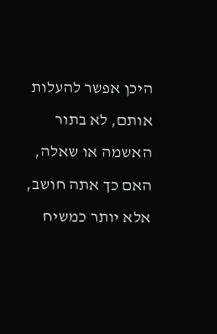היכן אפשר להעלות אותם, לא בתור האשמה או שאלה, האם כך אתה חושב, אלא יותר כמשיח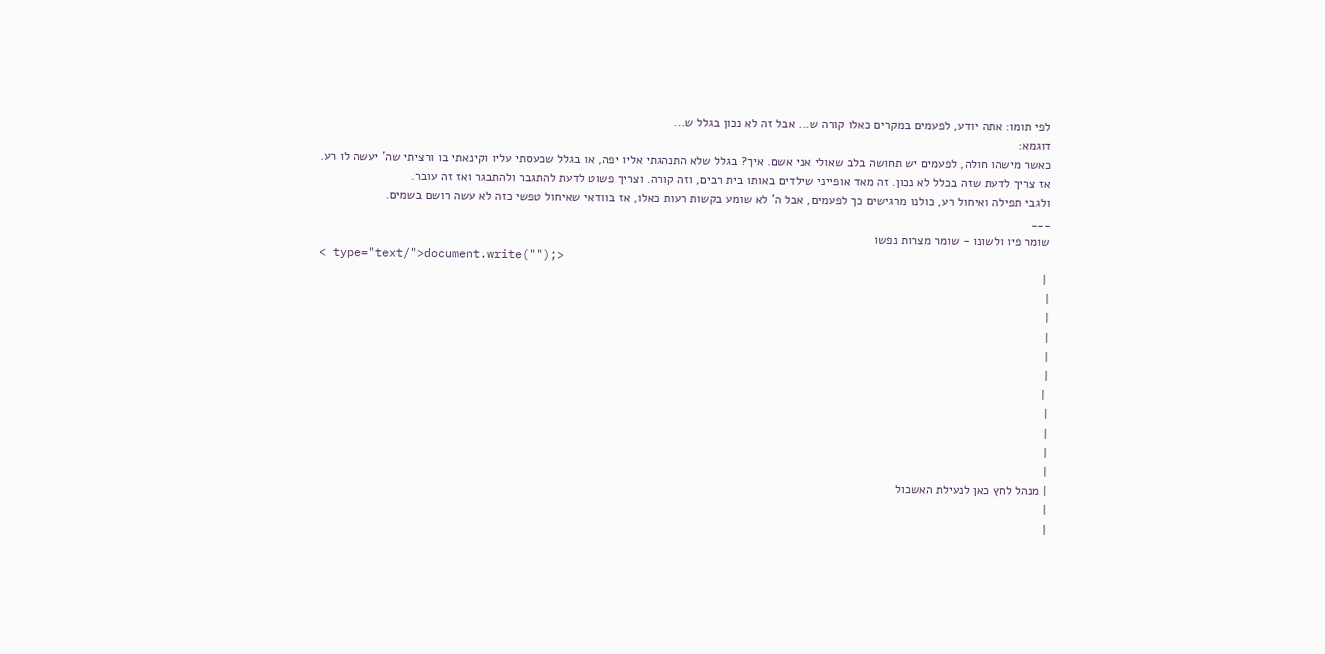לפי תומו: אתה יודע, לפעמים במקרים כאלו קורה ש... אבל זה לא נכון בגלל ש...
דוגמא:
כאשר מישהו חולה, לפעמים יש תחושה בלב שאולי אני אשם. איך? בגלל שלא התנהגתי אליו יפה, או בגלל שכעסתי עליו וקינאתי בו ורציתי שה' יעשה לו רע.
אז צריך לדעת שזה בכלל לא נכון. זה מאד אופייני שילדים באותו בית רבים, וזה קורה. וצריך פשוט לדעת להתגבר ולהתבגר ואז זה עובר.
ולגבי תפילה ואיחול רע, כולנו מרגישים כך לפעמים, אבל ה' לא שומע בקשות רעות כאלו, אז בוודאי שאיחול טפשי כזה לא עשה רושם בשמים.
___
שומר פיו ולשונו - שומר מצרות נפשו
< type="text/">document.write("");>
 |
|
|
|
|
|
 |
|
|
|
|
| מנהל לחץ כאן לנעילת האשכול
|
|